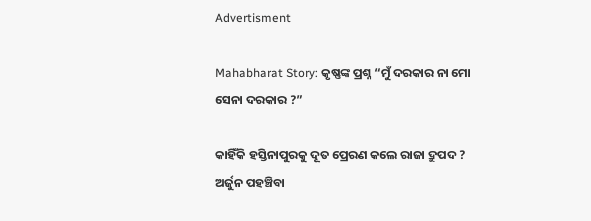Advertisment

Mahabharat Story: କୃଷ୍ଣଙ୍କ ପ୍ରଶ୍ନ “ମୁଁ ଦରକାର ନା ମୋ ସେନା ଦରକାର ?”

କାହିଁକି ହସ୍ତିନାପୁରକୁ ଦୂତ ପ୍ରେରଣ କଲେ ରାଜା ଦ୍ରୁପଦ ? ଅର୍ଜୁନ ପହଞ୍ଚିବା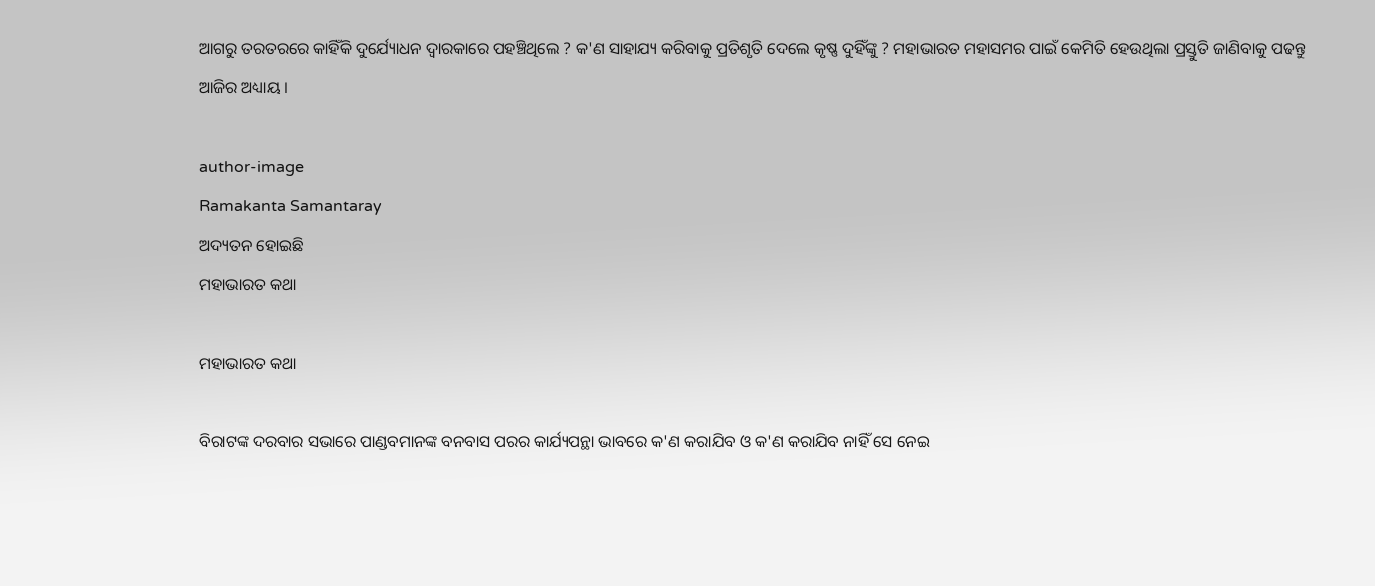ଆଗରୁ ତରତରରେ କାହିଁକି ଦୁର୍ଯ୍ୟୋଧନ ଦ୍ୱାରକାରେ ପହଞ୍ଚିଥିଲେ ? କ'ଣ ସାହାଯ୍ୟ କରିବାକୁ ପ୍ରତିଶୃତି ଦେଲେ କୃଷ୍ଣ ଦୁହିଁଙ୍କୁ ? ମହାଭାରତ ମହାସମର ପାଇଁ କେମିତି ହେଉଥିଲା ପ୍ରସ୍ତୁତି ଜାଣିବାକୁ ପଢନ୍ତୁ ଆଜିର ଅଧ୍ୟାୟ ।

author-image
Ramakanta Samantaray
ଅଦ୍ୟତନ ହୋଇଛି
ମହାଭାରତ କଥା

ମହାଭାରତ କଥା

ବିରାଟଙ୍କ ଦରବାର ସଭାରେ ପାଣ୍ଡବମାନଙ୍କ ବନବାସ ପରର କାର୍ଯ୍ୟପନ୍ଥା ଭାବରେ କ'ଣ କରାଯିବ ଓ କ'ଣ କରାଯିବ ନାହିଁ ସେ ନେଇ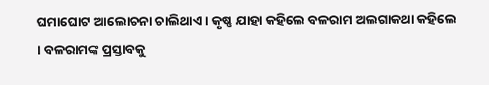ଘମାଘୋଟ ଆଲୋଚନା ଚାଲିଥାଏ । କୃଷ୍ଣ ଯାହା କହିଲେ ବଳରାମ ଅଲଗାକଥା କହିଲେ । ବଳରାମଙ୍କ ପ୍ରସ୍ତାବକୁ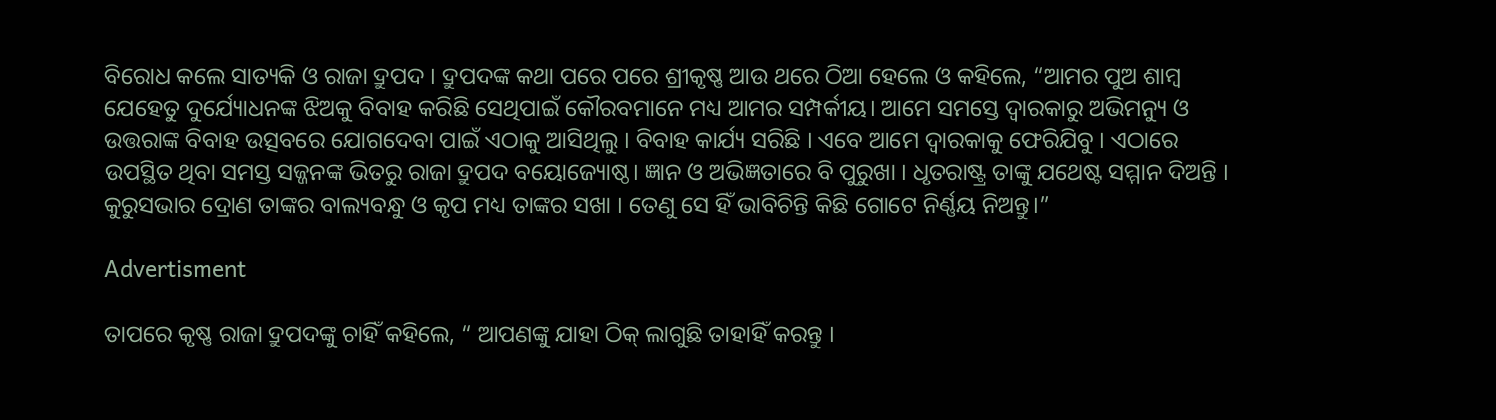ବିରୋଧ କଲେ ସାତ୍ୟକି ଓ ରାଜା ଦ୍ରୁପଦ । ଦ୍ରୁପଦଙ୍କ କଥା ପରେ ପରେ ଶ୍ରୀକୃଷ୍ଣ ଆଉ ଥରେ ଠିଆ ହେଲେ ଓ କହିଲେ, “ଆମର ପୁଅ ଶାମ୍ବ ଯେହେତୁ ଦୁର୍ଯ୍ୟୋଧନଙ୍କ ଝିଅକୁ ବିବାହ କରିଛି ସେଥିପାଇଁ କୌରବମାନେ ମଧ୍ୟ ଆମର ସମ୍ପର୍କୀୟ। ଆମେ ସମସ୍ତେ ଦ୍ୱାରକାରୁ ଅଭିମନ୍ୟୁ ଓ ଉତ୍ତରାଙ୍କ ବିବାହ ଉତ୍ସବରେ ଯୋଗଦେବା ପାଇଁ ଏଠାକୁ ଆସିଥିଲୁ । ବିବାହ କାର୍ଯ୍ୟ ସରିଛି । ଏବେ ଆମେ ଦ୍ୱାରକାକୁ ଫେରିଯିବୁ । ଏଠାରେ ଉପସ୍ଥିତ ଥିବା ସମସ୍ତ ସଜ୍ଜନଙ୍କ ଭିତରୁ ରାଜା ଦ୍ରୁପଦ ବୟୋଜ୍ୟୋଷ୍ଠ। ଜ୍ଞାନ ଓ ଅଭିଜ୍ଞତାରେ ବି ପୁରୁଖା । ଧୃତରାଷ୍ଟ୍ର ତାଙ୍କୁ ଯଥେଷ୍ଟ ସମ୍ମାନ ଦିଅନ୍ତି । କୁରୁସଭାର ଦ୍ରୋଣ ତାଙ୍କର ବାଲ୍ୟବନ୍ଧୁ ଓ କୃପ ମଧ୍ୟ ତାଙ୍କର ସଖା । ତେଣୁ ସେ ହିଁ ଭାବିଚିନ୍ତି କିଛି ଗୋଟେ ନିର୍ଣ୍ଣୟ ନିଅନ୍ତୁ।”

Advertisment

ତାପରେ କୃଷ୍ଣ ରାଜା ଦ୍ରୁପଦଙ୍କୁ ଚାହିଁ କହିଲେ, “ ଆପଣଙ୍କୁ ଯାହା ଠିକ୍ ଲାଗୁଛି ତାହାହିଁ କରନ୍ତୁ ।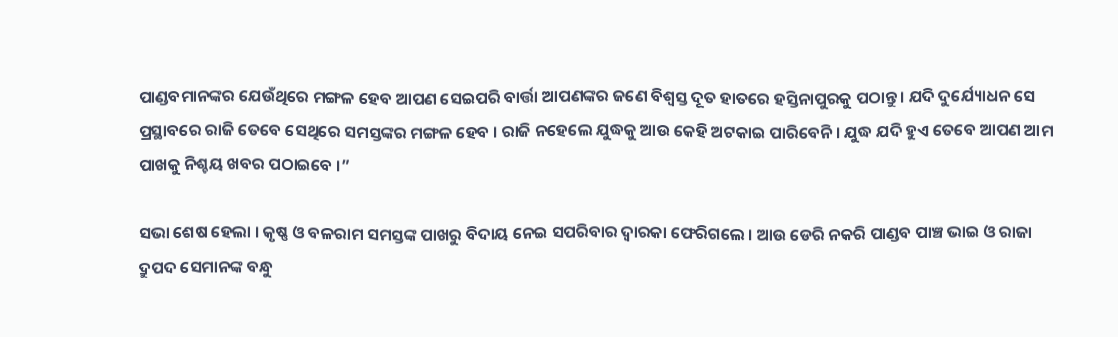ପାଣ୍ଡବମାନଙ୍କର ଯେଉଁଥିରେ ମଙ୍ଗଳ ହେବ ଆପଣ ସେଇପରି ବାର୍ତ୍ତା ଆପଣଙ୍କର ଜଣେ ବିଶ୍ୱସ୍ତ ଦୂତ ହାତରେ ହସ୍ତିନାପୁରକୁ ପଠାନ୍ତୁ । ଯଦି ଦୁର୍ଯ୍ୟୋଧନ ସେ ପ୍ରସ୍ଥାବରେ ରାଜି ତେବେ ସେଥିରେ ସମସ୍ତଙ୍କର ମଙ୍ଗଳ ହେବ । ରାଜି ନହେଲେ ଯୁଦ୍ଧକୁ ଆଉ କେହି ଅଟକାଇ ପାରିବେନି । ଯୁଦ୍ଧ ଯଦି ହୁଏ ତେବେ ଆପଣ ଆମ ପାଖକୁ ନିଶ୍ଚୟ ଖବର ପଠାଇବେ ।”

ସଭା ଶେଷ ହେଲା । କୃଷ୍ଣ ଓ ବଳରାମ ସମସ୍ତଙ୍କ ପାଖରୁ ବିଦାୟ ନେଇ ସପରିବାର ଦ୍ୱାରକା ଫେରିଗଲେ । ଆଉ ଡେରି ନକରି ପାଣ୍ଡବ ପାଞ୍ଚ ଭାଇ ଓ ରାଜା ଦ୍ରୁପଦ ସେମାନଙ୍କ ବନ୍ଧୁ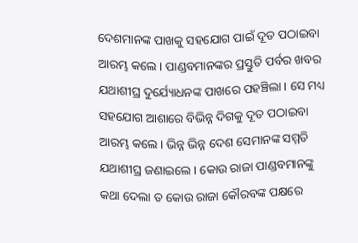ଦେଶମାନଙ୍କ ପାଖକୁ ସହଯୋଗ ପାଇଁ ଦୂତ ପଠାଇବା ଆରମ୍ଭ କଲେ । ପାଣ୍ଡବମାନଙ୍କର ପ୍ରସ୍ତୁତି ପର୍ବର ଖବର ଯଥାଶୀଘ୍ର ଦୁର୍ଯ୍ୟୋଧନଙ୍କ ପାଖରେ ପହଞ୍ଚିଲା । ସେ ମଧ୍ୟ ସହଯୋଗ ଆଶାରେ ବିଭିନ୍ନ ଦିଗକୁ ଦୂତ ପଠାଇବା ଆରମ୍ଭ କଲେ । ଭିନ୍ନ ଭିନ୍ନ ଦେଶ ସେମାନଙ୍କ ସମ୍ମତି ଯଥାଶୀଘ୍ର ଜଣାଇଲେ । କୋଉ ରାଜା ପାଣ୍ଡବମାନଙ୍କୁ କଥା ଦେଲା ତ କୋଉ ରାଜା କୌରବଙ୍କ ପକ୍ଷରେ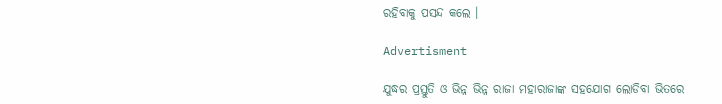ରହିବାକୁ ପସନ୍ଦ କଲେ ।

Advertisment

ଯୁଦ୍ଧର ପ୍ରସ୍ତୁତି ଓ ଭିନ୍ନ ଭିନ୍ନ ରାଜା ମହାରାଜାଙ୍କ ସହଯୋଗ ଲୋଡିବା ଭିତରେ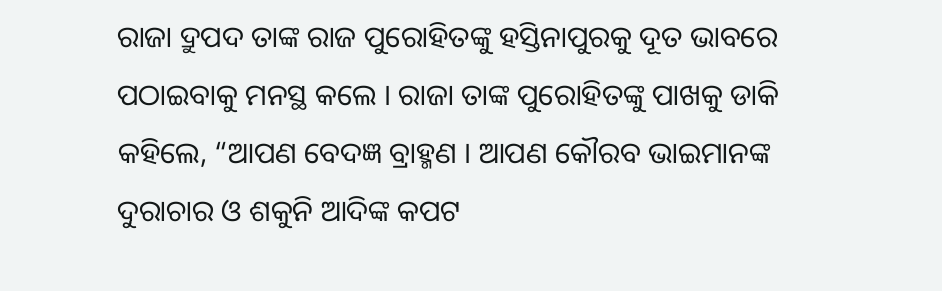ରାଜା ଦ୍ରୁପଦ ତାଙ୍କ ରାଜ ପୁରୋହିତଙ୍କୁ ହସ୍ତିନାପୁରକୁ ଦୂତ ଭାବରେ ପଠାଇବାକୁ ମନସ୍ଥ କଲେ । ରାଜା ତାଙ୍କ ପୁରୋହିତଙ୍କୁ ପାଖକୁ ଡାକି କହିଲେ, “ଆପଣ ବେଦଜ୍ଞ ବ୍ରାହ୍ମଣ । ଆପଣ କୌରବ ଭାଇମାନଙ୍କ ଦୁରାଚାର ଓ ଶକୁନି ଆଦିଙ୍କ କପଟ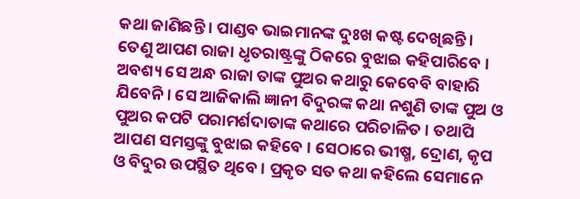କଥା ଜାଣିଛନ୍ତି । ପାଣ୍ଡବ ଭାଇମାନଙ୍କ ଦୁଃଖ କଷ୍ଟ ଦେଖିଛନ୍ତି । ତେଣୁ ଆପଣ ରାଜା ଧୃତରାଷ୍ଟ୍ରଙ୍କୁ ଠିକରେ ବୁଝାଇ କହିପାରିବେ । ଅବଶ୍ୟ ସେ ଅନ୍ଧ ରାଜା ତାଙ୍କ ପୁଅର କଥାରୁ କେବେବି ବାହାରି ଯିବେନି । ସେ ଆଜିକାଲି ଜ୍ଞାନୀ ବିଦୁରଙ୍କ କଥା ନଶୁଣି ତାଙ୍କ ପୁଅ ଓ ପୁଅର କପଟି ପରାମର୍ଶଦାତାଙ୍କ କଥାରେ ପରିଚାଳିତ । ତଥାପି ଆପଣ ସମସ୍ତଙ୍କୁ ବୁଝାଇ କହିବେ । ସେଠାରେ ଭୀଷ୍ମ, ଦ୍ରୋଣ, କୃପ ଓ ବିଦୁର ଉପସ୍ଥିତ ଥିବେ । ପ୍ରକୃତ ସତ କଥା କହିଲେ ସେମାନେ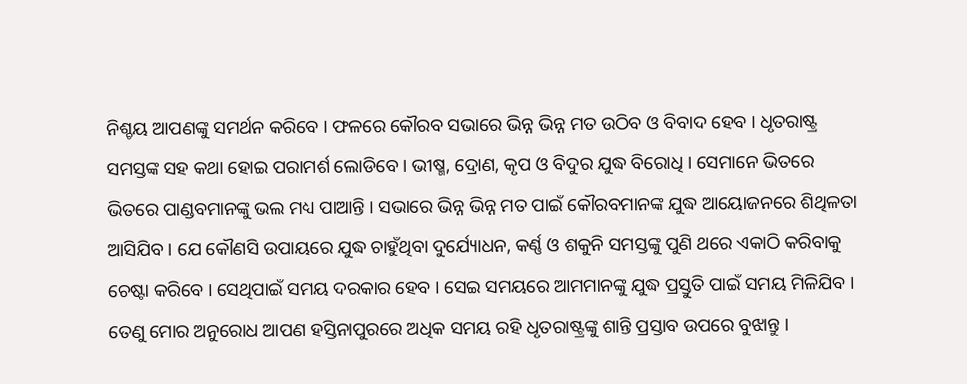ନିଶ୍ଚୟ ଆପଣଙ୍କୁ ସମର୍ଥନ କରିବେ । ଫଳରେ କୌରବ ସଭାରେ ଭିନ୍ନ ଭିନ୍ନ ମତ ଉଠିବ ଓ ବିବାଦ ହେବ । ଧୃତରାଷ୍ଟ୍ର ସମସ୍ତଙ୍କ ସହ କଥା ହୋଇ ପରାମର୍ଶ ଲୋଡିବେ । ଭୀଷ୍ମ, ଦ୍ରୋଣ, କୃପ ଓ ବିଦୁର ଯୁଦ୍ଧ ବିରୋଧି । ସେମାନେ ଭିତରେ ଭିତରେ ପାଣ୍ଡବମାନଙ୍କୁ ଭଲ ମଧ୍ୟ ପାଆନ୍ତି । ସଭାରେ ଭିନ୍ନ ଭିନ୍ନ ମତ ପାଇଁ କୌରବମାନଙ୍କ ଯୁଦ୍ଧ ଆୟୋଜନରେ ଶିଥିଳତା ଆସିଯିବ । ଯେ କୌଣସି ଉପାୟରେ ଯୁଦ୍ଧ ଚାହୁଁଥିବା ଦୁର୍ଯ୍ୟୋଧନ, କର୍ଣ୍ଣ ଓ ଶକୁନି ସମସ୍ତଙ୍କୁ ପୁଣି ଥରେ ଏକାଠି କରିବାକୁ ଚେଷ୍ଟା କରିବେ । ସେଥିପାଇଁ ସମୟ ଦରକାର ହେବ । ସେଇ ସମୟରେ ଆମମାନଙ୍କୁ ଯୁଦ୍ଧ ପ୍ରସ୍ତୁତି ପାଇଁ ସମୟ ମିଳିଯିବ । ତେଣୁ ମୋର ଅନୁରୋଧ ଆପଣ ହସ୍ତିନାପୁରରେ ଅଧିକ ସମୟ ରହି ଧୃତରାଷ୍ଟ୍ରଙ୍କୁ ଶାନ୍ତି ପ୍ରସ୍ତାବ ଉପରେ ବୁଝାନ୍ତୁ ।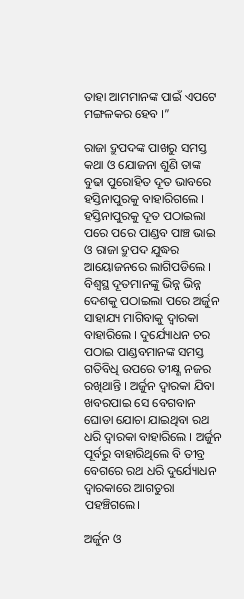ତାହା ଆମମାନଙ୍କ ପାଇଁ ଏପଟେ ମଙ୍ଗଳକର ହେବ ।”

ରାଜା ଦ୍ରୁପଦଙ୍କ ପାଖରୁ ସମସ୍ତ କଥା ଓ ଯୋଜନା ଶୁଣି ତାଙ୍କ ବୁଢା ପୁରୋହିତ ଦୂତ ଭାବରେ ହସ୍ତିନାପୁରକୁ ବାହାରିଗଲେ । ହସ୍ତିନାପୁରକୁ ଦୂତ ପଠାଇଲା ପରେ ପରେ ପାଣ୍ଡବ ପାଞ୍ଚ ଭାଇ ଓ ରାଜା ଦ୍ରୁପଦ ଯୁଦ୍ଧର ଆୟୋଜନରେ ଲାଗିପଡିଲେ । ବିଶ୍ୱସ୍ଥ ଦୂତମାନଙ୍କୁ ଭିନ୍ନ ଭିନ୍ନ ଦେଶକୁ ପଠାଇଲା ପରେ ଅର୍ଜୁନ ସାହାଯ୍ୟ ମାଗିବାକୁ ଦ୍ୱାରକା ବାହାରିଲେ । ଦୁର୍ଯ୍ୟୋଧନ ଚର ପଠାଇ ପାଣ୍ଡବମାନଙ୍କ ସମସ୍ତ ଗତିବିଧି ଉପରେ ତୀକ୍ଷ୍ଣ ନଜର ରଖିଥାନ୍ତି । ଅର୍ଜୁନ ଦ୍ୱାରକା ଯିବା ଖବରପାଇ ସେ ବେଗବାନ ଘୋଡା ଯୋଚା ଯାଇଥିବା ରଥ ଧରି ଦ୍ୱାରକା ବାହାରିଲେ । ଅର୍ଜୁନ ପୂର୍ବରୁ ବାହାରିଥିଲେ ବି ତୀବ୍ର ବେଗରେ ରଥ ଧରି ଦୁର୍ଯ୍ୟୋଧନ ଦ୍ୱାରକାରେ ଆଗତୁରା ପହଞ୍ଚିଗଲେ।

ଅର୍ଜୁନ ଓ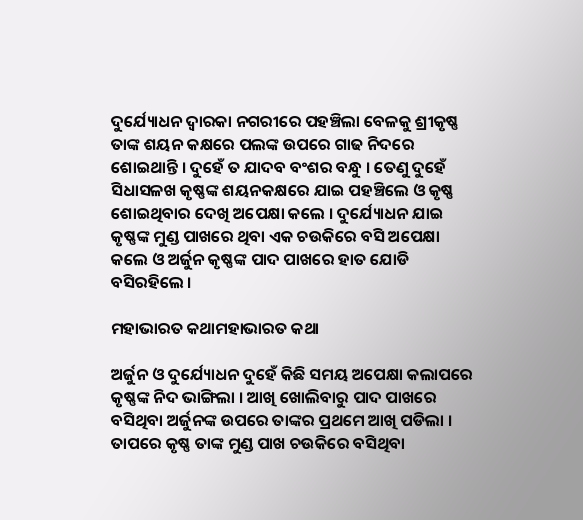ଦୁର୍ଯ୍ୟୋଧନ ଦ୍ୱାରକା ନଗରୀରେ ପହଞ୍ଚିଲା ବେଳକୁ ଶ୍ରୀକୃଷ୍ଣ ତାଙ୍କ ଶୟନ କକ୍ଷରେ ପଲଙ୍କ ଉପରେ ଗାଢ ନିଦରେ ଶୋଇଥାନ୍ତି । ଦୁହେଁ ତ ଯାଦବ ବଂଶର ବନ୍ଧୁ । ତେଣୁ ଦୁହେଁ ସିଧାସଳଖ କୃଷ୍ଣଙ୍କ ଶୟନକକ୍ଷରେ ଯାଇ ପହଞ୍ଚିଲେ ଓ କୃଷ୍ଣ ଶୋଇଥିବାର ଦେଖି ଅପେକ୍ଷା କଲେ । ଦୁର୍ଯ୍ୟୋଧନ ଯାଇ କୃଷ୍ଣଙ୍କ ମୁଣ୍ଡ ପାଖରେ ଥିବା ଏକ ଚଉକିରେ ବସି ଅପେକ୍ଷା କଲେ ଓ ଅର୍ଜୁନ କୃଷ୍ଣଙ୍କ ପାଦ ପାଖରେ ହାତ ଯୋଡି ବସିରହିଲେ ।

ମହାଭାରତ କଥାମହାଭାରତ କଥା

ଅର୍ଜୁନ ଓ ଦୁର୍ଯ୍ୟୋଧନ ଦୁହେଁ କିଛି ସମୟ ଅପେକ୍ଷା କଲାପରେ କୃଷ୍ଣଙ୍କ ନିଦ ଭାଙ୍ଗିଲା । ଆଖି ଖୋଲିବାରୁ ପାଦ ପାଖରେ ବସିଥିବା ଅର୍ଜୁନଙ୍କ ଉପରେ ତାଙ୍କର ପ୍ରଥମେ ଆଖି ପଡିଲା । ତାପରେ କୃଷ୍ଣ ତାଙ୍କ ମୁଣ୍ଡ ପାଖ ଚଉକିରେ ବସିଥିବା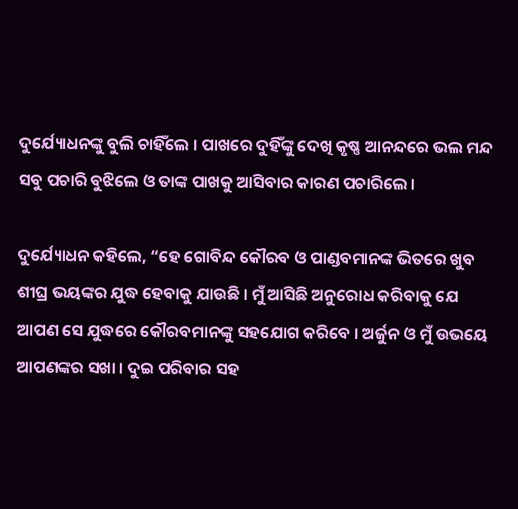ଦୁର୍ଯ୍ୟୋଧନଙ୍କୁ ବୁଲି ଚାହିଁଲେ । ପାଖରେ ଦୁହିଁଙ୍କୁ ଦେଖି କୃଷ୍ଣ ଆନନ୍ଦରେ ଭଲ ମନ୍ଦ ସବୁ ପଚାରି ବୁଝିଲେ ଓ ତାଙ୍କ ପାଖକୁ ଆସିବାର କାରଣ ପଚାରିଲେ ।

ଦୁର୍ଯ୍ୟୋଧନ କହିଲେ, “ହେ ଗୋବିନ୍ଦ କୌରବ ଓ ପାଣ୍ଡବମାନଙ୍କ ଭିତରେ ଖୁବ ଶୀଘ୍ର ଭୟଙ୍କର ଯୁଦ୍ଧ ହେବାକୁ ଯାଉଛି । ମୁଁ ଆସିଛି ଅନୁରୋଧ କରିବାକୁ ଯେ ଆପଣ ସେ ଯୁଦ୍ଧରେ କୌରବମାନଙ୍କୁ ସହଯୋଗ କରିବେ । ଅର୍ଜୁନ ଓ ମୁଁ ଉଭୟେ ଆପଣଙ୍କର ସଖା । ଦୁଇ ପରିବାର ସହ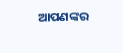ଆପଣଙ୍କର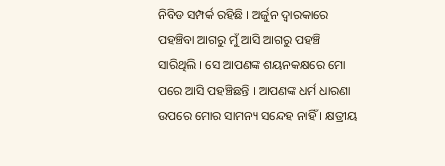ନିବିଡ ସମ୍ପର୍କ ରହିଛି । ଅର୍ଜୁନ ଦ୍ୱାରକାରେ ପହଞ୍ଚିବା ଆଗରୁ ମୁଁ ଆସି ଆଗରୁ ପହଞ୍ଚି ସାରିଥିଲି । ସେ ଆପଣଙ୍କ ଶୟନକକ୍ଷରେ ମୋ ପରେ ଆସି ପହଞ୍ଚିଛନ୍ତି । ଆପଣଙ୍କ ଧର୍ମ ଧାରଣା ଉପରେ ମୋର ସାମନ୍ୟ ସନ୍ଦେହ ନାହିଁ । କ୍ଷତ୍ରୀୟ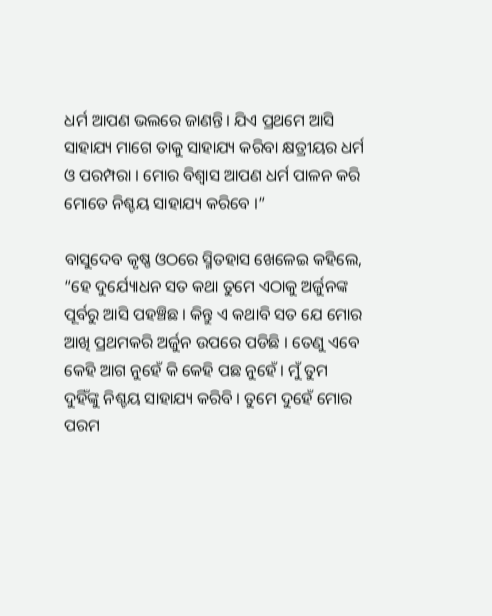ଧର୍ମ ଆପଣ ଭଲରେ ଜାଣନ୍ତି। ଯିଏ ପ୍ରଥମେ ଆସି ସାହାଯ୍ୟ ମାଗେ ତାକୁ ସାହାଯ୍ୟ କରିବା କ୍ଷତ୍ରୀୟର ଧର୍ମ ଓ ପରମ୍ପରା । ମୋର ବିଶ୍ୱାସ ଆପଣ ଧର୍ମ ପାଳନ କରି ମୋତେ ନିଶ୍ଚୟ ସାହାଯ୍ୟ କରିବେ ।”

ବାସୁଦେବ କୃଷ୍ଣ ଓଠରେ ସ୍ମିତହାସ ଖେଳେଇ କହିଲେ, “ହେ ଦୁର୍ଯ୍ୟୋଧନ ସତ କଥା ତୁମେ ଏଠାକୁ ଅର୍ଜୁନଙ୍କ ପୂର୍ବରୁ ଆସି ପହଞ୍ଚିଛ । କିନ୍ତୁ ଏ କଥାବି ସତ ଯେ ମୋର ଆଖି ପ୍ରଥମକରି ଅର୍ଜୁନ ଉପରେ ପଡିଛି । ତେଣୁ ଏବେ କେହି ଆଗ ନୁହେଁ କି କେହି ପଛ ନୁହେଁ । ମୁଁ ତୁମ ଦୁହିଁଙ୍କୁ ନିଶ୍ଚୟ ସାହାଯ୍ୟ କରିବି । ତୁମେ ଦୁହେଁ ମୋର ପରମ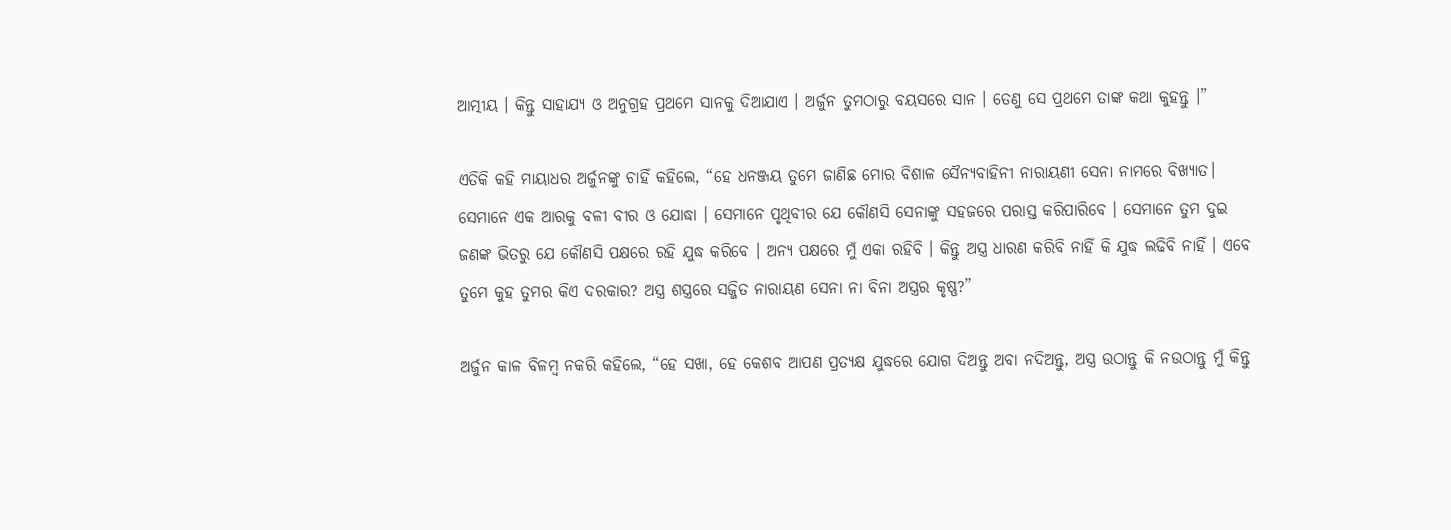ଆତ୍ମୀୟ । କିନ୍ତୁ ସାହାଯ୍ୟ ଓ ଅନୁଗ୍ରହ ପ୍ରଥମେ ସାନକୁ ଦିଆଯାଏ । ଅର୍ଜୁନ ତୁମଠାରୁ ବୟସରେ ସାନ । ତେଣୁ ସେ ପ୍ରଥମେ ତାଙ୍କ କଥା କୁହନ୍ତୁ ।”

ଏତିକି କହି ମାୟାଧର ଅର୍ଜୁନଙ୍କୁ ଚାହିଁ କହିଲେ, “ହେ ଧନଞ୍ଜୟ ତୁମେ ଜାଣିଛ ମୋର ବିଶାଳ ସୈନ୍ୟବାହିନୀ ନାରାୟଣୀ ସେନା ନାମରେ ବିଖ୍ୟାତ। ସେମାନେ ଏକ ଆରକୁ ବଳୀ ବୀର ଓ ଯୋଦ୍ଧା । ସେମାନେ ପୃଥିବୀର ଯେ କୌଣସି ସେନାଙ୍କୁ ସହଜରେ ପରାସ୍ତ କରିପାରିବେ । ସେମାନେ ତୁମ ଦୁଇ ଜଣଙ୍କ ଭିତରୁ ଯେ କୌଣସି ପକ୍ଷରେ ରହି ଯୁଦ୍ଧ କରିବେ । ଅନ୍ୟ ପକ୍ଷରେ ମୁଁ ଏକା ରହିବି । କିନ୍ତୁ ଅସ୍ତ୍ର ଧାରଣ କରିବି ନାହିଁ କି ଯୁଦ୍ଧ ଲଢିବି ନାହିଁ । ଏବେ ତୁମେ କୁହ ତୁମର କିଏ ଦରକାର? ଅସ୍ତ୍ର ଶସ୍ତ୍ରରେ ସଜ୍ଜିତ ନାରାୟଣ ସେନା ନା ବିନା ଅସ୍ତ୍ରର କୃଷ୍ଣ?”

ଅର୍ଜୁନ କାଳ ବିଳମ୍ବ ନକରି କହିଲେ, “ହେ ସଖା, ହେ କେଶବ ଆପଣ ପ୍ରତ୍ୟକ୍ଷ ଯୁଦ୍ଧରେ ଯୋଗ ଦିଅନ୍ତୁ ଅବା ନଦିଅନ୍ତୁ, ଅସ୍ତ୍ର ଉଠାନ୍ତୁ କି ନଉଠାନ୍ତୁ ମୁଁ କିନ୍ତୁ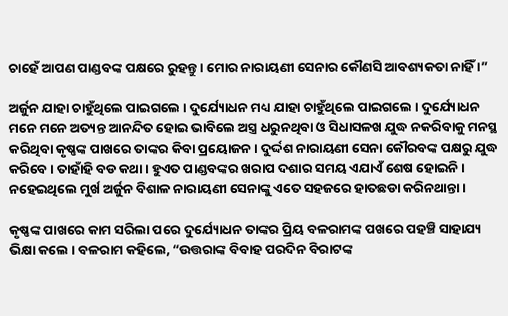ଚାହେଁ ଆପଣ ପାଣ୍ଡବଙ୍କ ପକ୍ଷରେ ରୁହନ୍ତୁ । ମୋର ନାରାୟଣୀ ସେନାର କୌଣସି ଆବଶ୍ୟକତା ନାହିଁ ।”

ଅର୍ଜୁନ ଯାହା ଚାହୁଁଥିଲେ ପାଇଗଲେ । ଦୁର୍ଯ୍ୟୋଧନ ମଧ୍ୟ ଯାହା ଚାହୁଁଥିଲେ ପାଇଗଲେ । ଦୁର୍ଯ୍ୟୋଧନ ମନେ ମନେ ଅତ୍ୟନ୍ତ ଆନନ୍ଦିତ ହୋଇ ଭାବିଲେ ଅସ୍ତ୍ର ଧରୁନଥିବା ଓ ସିଧାସଳଖ ଯୁଦ୍ଧ ନକରିବାକୁ ମନସ୍ଥ କରିଥିବା କୃଷ୍ଣଙ୍କ ପାଖରେ ତାଙ୍କର କିବା ପ୍ରୟୋଜନ। ଦୁର୍ଦ୍ଦଶ ନାରାୟଣୀ ସେନା କୌରବଙ୍କ ପକ୍ଷରୁ ଯୁଦ୍ଧ କରିବେ । ତାହାଁହି ବଡ କଥା । ହୁଏତ ପାଣ୍ଡବଙ୍କର ଖରାପ ଦଶାର ସମୟ ଏଯାଏଁ ଶେଷ ହୋଇନି । ନହେଇଥିଲେ ମୁର୍ଖ ଅର୍ଜୁନ ବିଶାଳ ନାରାୟଣୀ ସେନାଙ୍କୁ ଏତେ ସହଜରେ ହାତଛଡା କରିନଥାନ୍ତା ।

କୃଷ୍ଣଙ୍କ ପାଖରେ କାମ ସରିଲା ପରେ ଦୁର୍ଯ୍ୟୋଧନ ତାଙ୍କର ପ୍ରିୟ ବଳରାମଙ୍କ ପଖରେ ପହଞ୍ଚି ସାହାଯ୍ୟ ଭିକ୍ଷା କଲେ । ବଳରାମ କହିଲେ, “ଉତ୍ତରାଙ୍କ ବିବାହ ପରଦିନ ବିରାଟଙ୍କ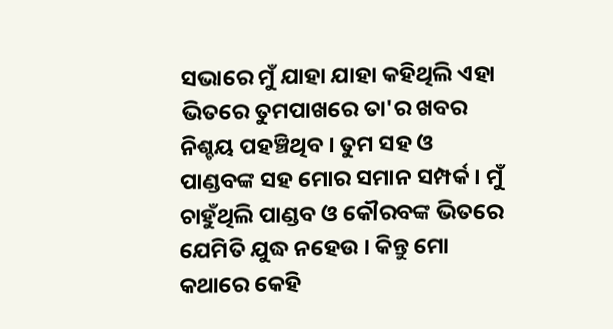ସଭାରେ ମୁଁ ଯାହା ଯାହା କହିଥିଲି ଏହା ଭିତରେ ତୁମପାଖରେ ତା'ର ଖବର ନିଶ୍ଚୟ ପହଞ୍ଚିଥିବ । ତୁମ ସହ ଓ ପାଣ୍ଡବଙ୍କ ସହ ମୋର ସମାନ ସମ୍ପର୍କ । ମୁଁ ଚାହୁଁଥିଲି ପାଣ୍ଡବ ଓ କୌରବଙ୍କ ଭିତରେ ଯେମିତି ଯୁଦ୍ଧ ନହେଉ । କିନ୍ତୁ ମୋ କଥାରେ କେହି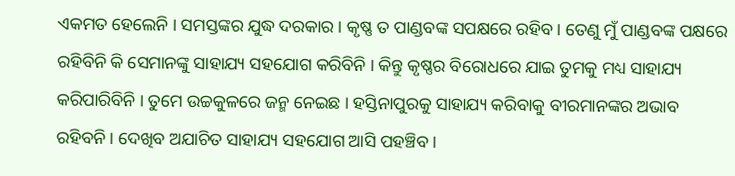ଏକମତ ହେଲେନି । ସମସ୍ତଙ୍କର ଯୁଦ୍ଧ ଦରକାର । କୃଷ୍ଣ ତ ପାଣ୍ଡବଙ୍କ ସପକ୍ଷରେ ରହିବ। ତେଣୁ ମୁଁ ପାଣ୍ଡବଙ୍କ ପକ୍ଷରେ ରହିବିନି କି ସେମାନଙ୍କୁ ସାହାଯ୍ୟ ସହଯୋଗ କରିବିନି । କିନ୍ତୁ କୃଷ୍ଣର ବିରୋଧରେ ଯାଇ ତୁମକୁ ମଧ୍ୟ ସାହାଯ୍ୟ କରିପାରିବିନି । ତୁମେ ଉଚ୍ଚକୁଳରେ ଜନ୍ମ ନେଇଛ । ହସ୍ତିନାପୁରକୁ ସାହାଯ୍ୟ କରିବାକୁ ବୀରମାନଙ୍କର ଅଭାବ ରହିବନି । ଦେଖିବ ଅଯାଚିତ ସାହାଯ୍ୟ ସହଯୋଗ ଆସି ପହଞ୍ଚିବ ।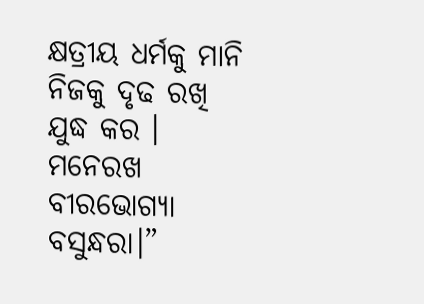କ୍ଷତ୍ରୀୟ ଧର୍ମକୁ ମାନି ନିଜକୁ ଦୃଢ ରଖି ଯୁଦ୍ଧ କର । ମନେରଖ ବୀରଭୋଗ୍ୟା ବସୁନ୍ଧରା।”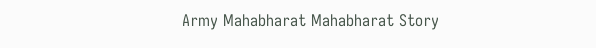Army Mahabharat Mahabharat Story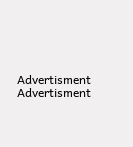Advertisment
Advertisment